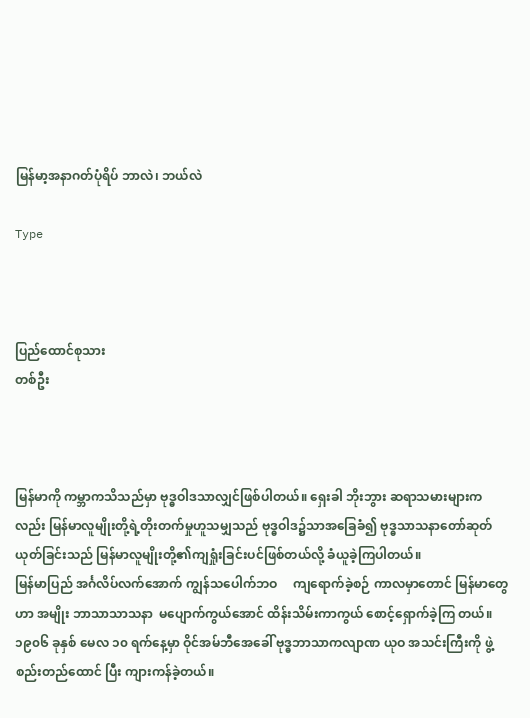မြန်မာ့အနာဂတ်ပုံရိပ် ဘာလဲ၊ ဘယ်လဲ

Type



ပြည်ထောင်စုသား
တစ်ဦး



မြန်မာကို ကမ္ဘာကသိသည်မှာ ဗုဒ္ဓဝါဒသာလျှင်ဖြစ်ပါတယ်။ ရှေးခါ ဘိုးဘွား ဆရာသမားများကလည်း မြန်မာလူမျိုးတို့ရဲ့တိုးတက်မှုဟူသမျှသည် ဗုဒ္ဓဝါဒ၌သာအခြေခံ၍ ဗုဒ္ဓသာသနာတော်ဆုတ်ယုတ်ခြင်းသည် မြန်မာလူမျိုးတို့၏ကျရှုံးခြင်းပင်ဖြစ်တယ်လို့ ခံယူခဲ့ကြပါတယ်။
မြန်မာပြည် အင်္ဂလိပ်လက်အောက် ကျွန်သပေါက်ဘဝ     ကျရောက်ခဲ့စဉ် ကာလမှာတောင် မြန်မာတွေဟာ အမျိုး ဘာသာသာသနာ  မပျောက်ကွယ်အောင် ထိန်းသိမ်းကာကွယ် စောင့်ရှောက်ခဲ့ကြ တယ်။ ၁၉၀၆ ခုနှစ် မေလ ၁၀ ရက်နေ့မှာ ဝိုင်အမ်ဘီအေခေါ် ဗုဒ္ဓဘာသာကလျာဏ ယုဝ အသင်းကြီးကို ဖွဲ့စည်းတည်ထောင် ပြီး ကျားကန်ခဲ့တယ်။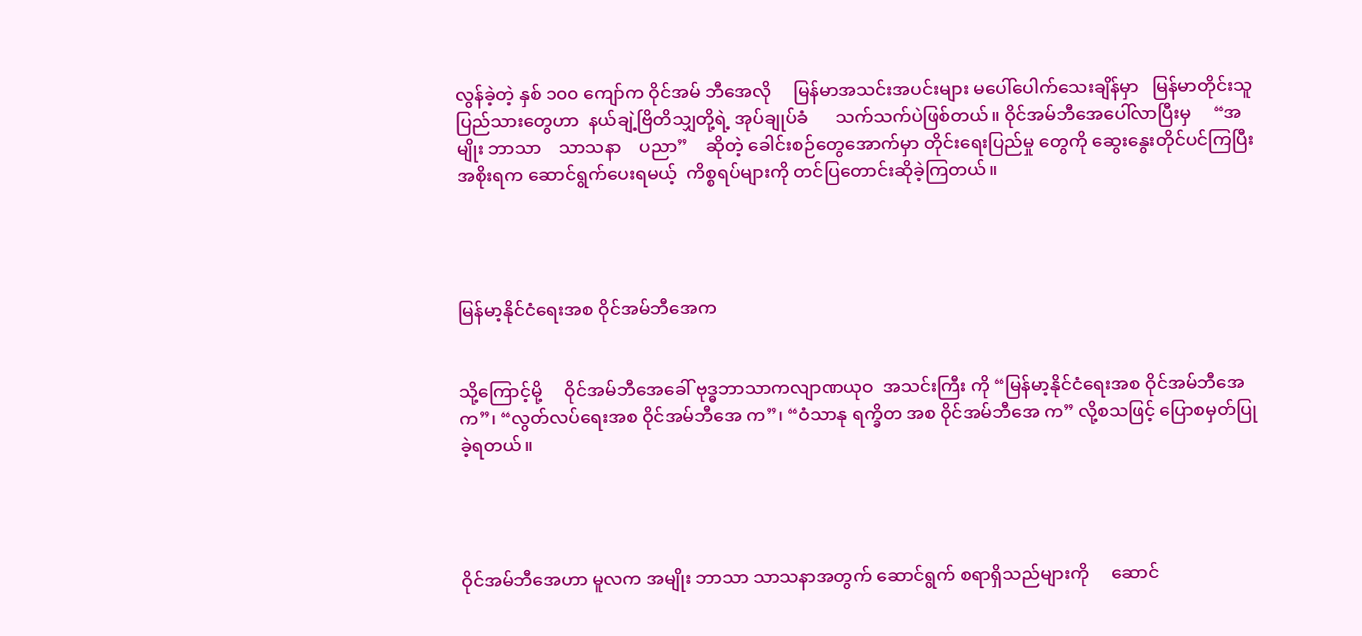လွန်ခဲ့တဲ့ နှစ် ၁၀၀ ကျော်က ဝိုင်အမ် ဘီအေလို     မြန်မာအသင်းအပင်းများ မပေါ်ပေါက်သေးချိန်မှာ   မြန်မာတိုင်းသူ  ပြည်သားတွေဟာ  နယ်ချဲ့ဗြိတိသျှတို့ရဲ့ အုပ်ချုပ်ခံ      သက်သက်ပဲဖြစ်တယ်။ ဝိုင်အမ်ဘီအေပေါ်လာပြီးမှ     “အမျိုး ဘာသာ    သာသနာ    ပညာ”    ဆိုတဲ့ ခေါင်းစဉ်တွေအောက်မှာ တိုင်းရေးပြည်မှု တွေကို ဆွေးနွေးတိုင်ပင်ကြပြီး အစိုးရက ဆောင်ရွက်ပေးရမယ့်  ကိစ္စရပ်များကို တင်ပြတောင်းဆိုခဲ့ကြတယ်။




မြန်မာ့နိုင်ငံရေးအစ ဝိုင်အမ်ဘီအေက


သို့ကြောင့်မို့     ဝိုင်အမ်ဘီအေခေါ် ဗုဒ္ဓဘာသာကလျာဏယုဝ  အသင်းကြီး ကို “မြန်မာ့နိုင်ငံရေးအစ ဝိုင်အမ်ဘီအေ က”၊ “လွတ်လပ်ရေးအစ ဝိုင်အမ်ဘီအေ က”၊ “ဝံသာနု ရက္ခိတ အစ ဝိုင်အမ်ဘီအေ က” လို့စသဖြင့် ပြောစမှတ်ပြုခဲ့ရတယ်။




ဝိုင်အမ်ဘီအေဟာ မူလက အမျိုး ဘာသာ သာသနာအတွက် ဆောင်ရွက် စရာရှိသည်များကို     ဆောင်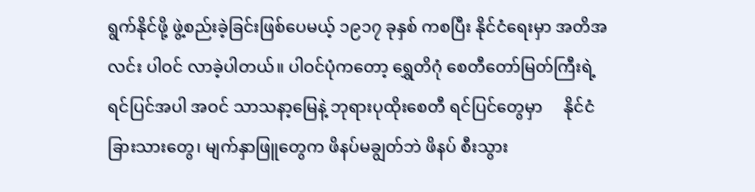ရွက်နိုင်ဖို့ ဖွဲ့စည်းခဲ့ခြင်းဖြစ်ပေမယ့် ၁၉၁၇ ခုနှစ် ကစပြီး နိုင်ငံရေးမှာ အတိအလင်း ပါဝင် လာခဲ့ပါတယ်။ ပါဝင်ပုံကတော့ ရွှေတိဂုံ စေတီတော်မြတ်ကြီးရဲ့   ရင်ပြင်အပါ အဝင် သာသနာ့မြေနဲ့ ဘုရားပုထိုးစေတီ ရင်ပြင်တွေမှာ     နိုင်ငံခြားသားတွေ၊ မျက်နှာဖြူတွေက ဖိနပ်မချွတ်ဘဲ ဖိနပ် စီးသွား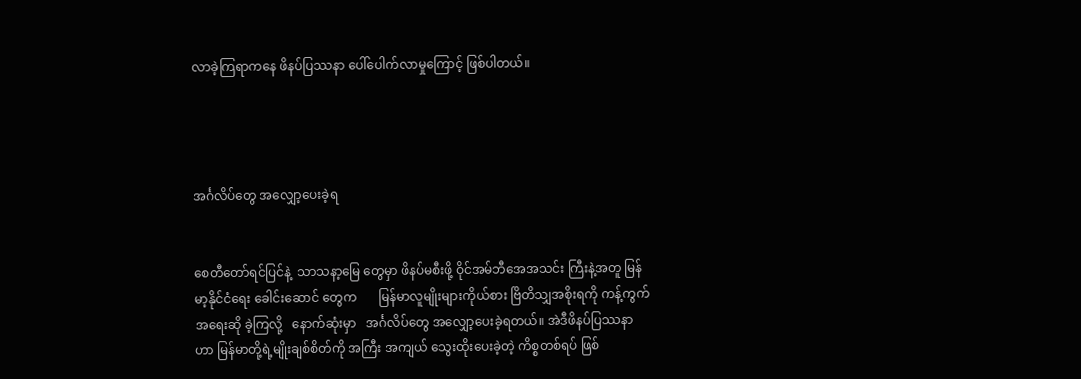လာခဲ့ကြရာကနေ ဖိနပ်ပြဿနာ ပေါ်ပေါက်လာမှုကြောင့် ဖြစ်ပါတယ်။




အင်္ဂလိပ်တွေ အလျှော့ပေးခဲ့ရ


စေတီတော်ရင်ပြင်နဲ့  သာသနာ့မြေ တွေမှာ ဖိနပ်မစီးဖို့ ဝိုင်အမ်ဘီအေအသင်း ကြီးနဲ့အတူ မြန်မာ့နိုင်ငံရေး ခေါင်းဆောင် တွေက       မြန်မာလူမျိုးများကိုယ်စား ဗြိတိသျှအစိုးရကို ကန့်ကွက်အရေးဆို ခဲ့ကြလို့   နောက်ဆုံးမှာ   အင်္ဂလိပ်တွေ အလျှော့ပေးခဲ့ရတယ်။ အဲဒီဖိနပ်ပြဿနာ ဟာ မြန်မာတို့ရဲ့မျိုးချစ်စိတ်ကို အကြီး အကျယ် သွေးထိုးပေးခဲ့တဲ့ ကိစ္စတစ်ရပ် ဖြစ်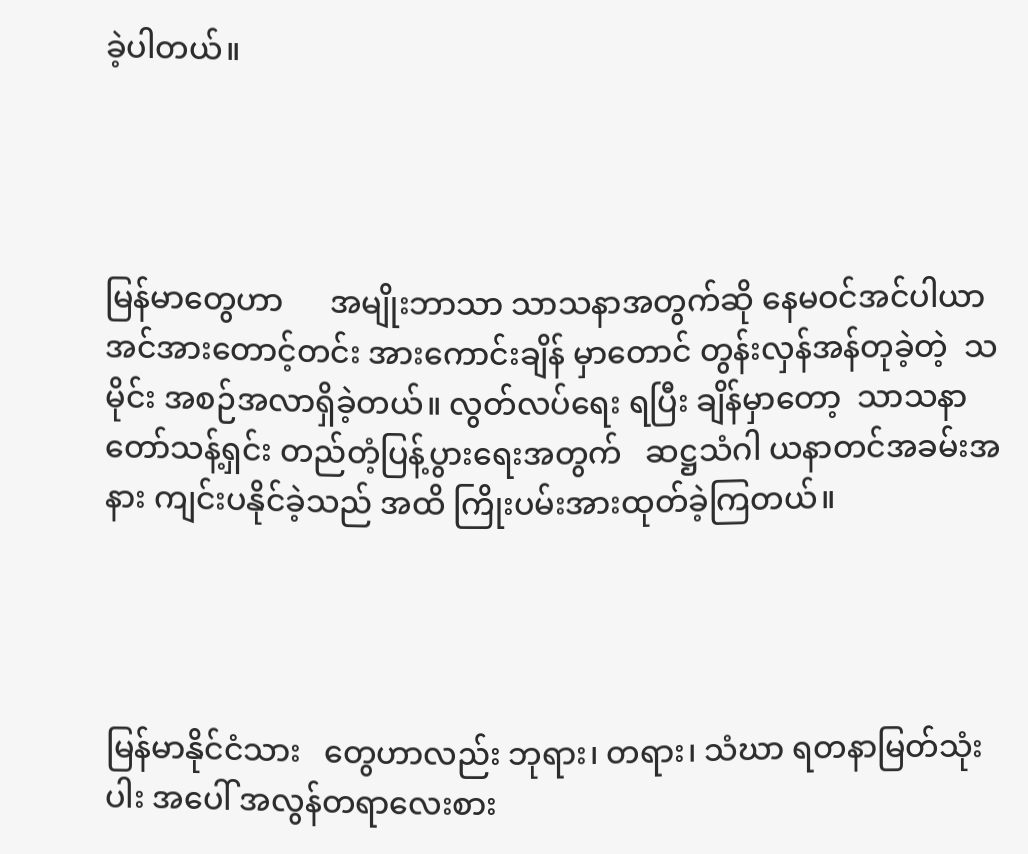ခဲ့ပါတယ်။




မြန်မာတွေဟာ      အမျိုးဘာသာ သာသနာအတွက်ဆို နေမဝင်အင်ပါယာ အင်အားတောင့်တင်း အားကောင်းချိန် မှာတောင် တွန်းလှန်အန်တုခဲ့တဲ့  သမိုင်း အစဉ်အလာရှိခဲ့တယ်။ လွတ်လပ်ရေး ရပြီး ချိန်မှာတော့  သာသနာတော်သန့်ရှင်း တည်တံ့ပြန့်ပွားရေးအတွက်   ဆဋ္ဌသံဂါ ယနာတင်အခမ်းအနား ကျင်းပနိုင်ခဲ့သည် အထိ ကြိုးပမ်းအားထုတ်ခဲ့ကြတယ်။




မြန်မာနိုင်ငံသား   တွေဟာလည်း ဘုရား၊ တရား၊ သံဃာ ရတနာမြတ်သုံးပါး အပေါ် အလွန်တရာလေးစား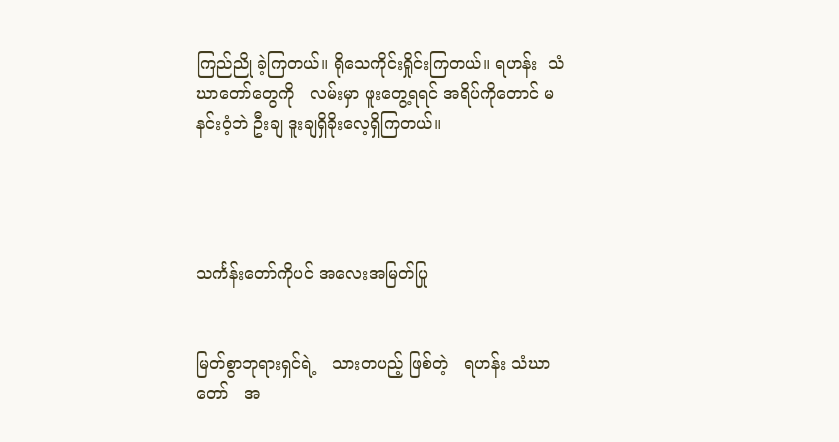ကြည်ညို ခဲ့ကြတယ်။ ရိုသေကိုင်းရှိုင်းကြတယ်။ ရဟန်း  သံဃာတော်တွေကို   လမ်းမှာ ဖူးတွေ့ရရင် အရိပ်ကိုတောင် မနင်းဝံ့ဘဲ ဦးချ ဒူးချရှိခိုးလေ့ရှိကြတယ်။




သင်္ကန်းတော်ကိုပင် အလေးအမြတ်ပြု


မြတ်စွာဘုရားရှင်ရဲ့   သားတပည့် ဖြစ်တဲ့   ရဟန်း သံဃာတော်   အ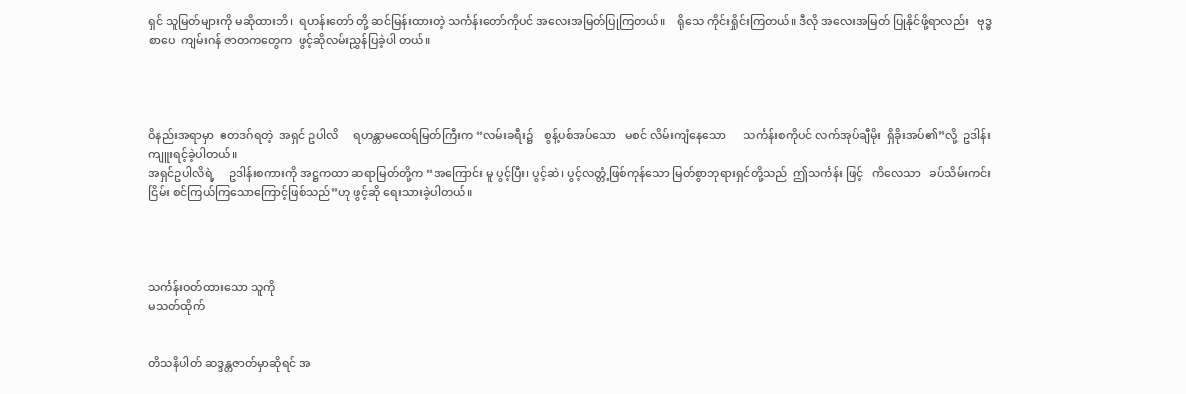ရှင် သူမြတ်များကို မဆိုထားဘိ၊  ရဟန်းတော် တို့ ဆင်မြန်းထားတဲ့ သင်္ကန်းတော်ကိုပင် အလေးအမြတ်ပြုကြတယ်။    ရိုသေ ကိုင်းရှိုင်းကြတယ်။ ဒီလို အလေးအမြတ် ပြုနိုင်ဖို့ရာလည်း   ဗုဒ္ဓစာပေ  ကျမ်းဂန် ဇာတကတွေက  ဖွင့်ဆိုလမ်းညွှန်ပြခဲ့ပါ တယ်။




ဝိနည်းအရာမှာ  ဧတဒဂ်ရတဲ့  အရှင် ဥပါလိ     ရဟန္တာမထေရ်မြတ်ကြီးက “လမ်းခရီး၌    စွန့်ပစ်အပ်သော   မစင် လိမ်းကျံနေသော      သင်္ကန်းစကိုပင် လက်အုပ်ချီမိုး  ရှိခိုးအပ်၏”လို့  ဥဒါန်း ကျူးရင့်ခဲ့ပါတယ်။
အရှင်ဥပါလိရဲ့     ဥဒါန်းစကားကို အဋ္ဌကထာ ဆရာမြတ်တို့က “အကြောင်း မူ ပွင့်ပြီး၊ ပွင့်ဆဲ၊ ပွင့်လတ္တံ့ဖြစ်ကုန်သော မြတ်စွာဘုရားရှင်တို့သည်  ဤသင်္ကန်း ဖြင့်   ကိလေသာ   ခပ်သိမ်းကင်းငြိမ်း စင်ကြယ်ကြသောကြောင့်ဖြစ်သည်”ဟု ဖွင့်ဆို ရေးသားခဲ့ပါတယ်။




သင်္ကန်းဝတ်ထားသော သူကို
မသတ်ထိုက်


တိသနိပါတ် ဆဒ္ဒန္တဇာတ်မှာဆိုရင် အ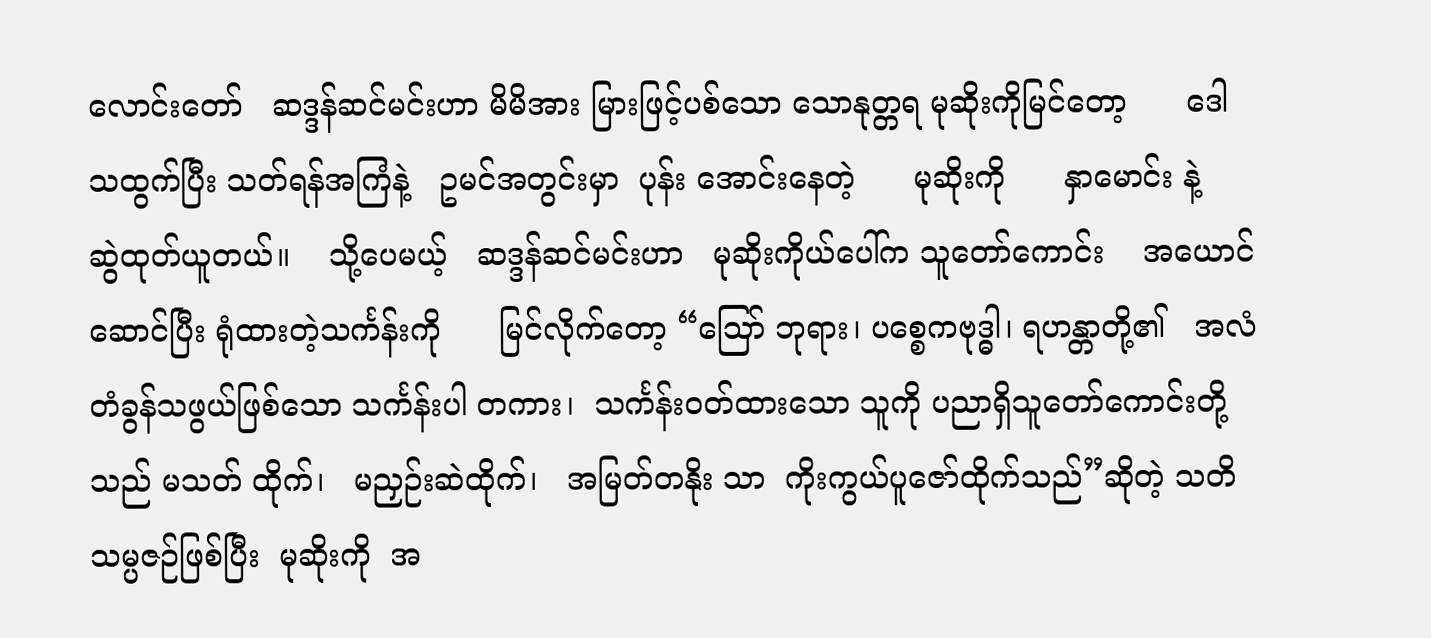လောင်းတော်   ဆဒ္ဒန်ဆင်မင်းဟာ မိမိအား မြားဖြင့်ပစ်သော သောနုတ္တရ မုဆိုးကိုမြင်တော့      ဒေါသထွက်ပြီး သတ်ရန်အကြံနဲ့   ဥမင်အတွင်းမှာ  ပုန်း အောင်းနေတဲ့      မုဆိုးကို      နှာမောင်း နဲ့     ဆွဲထုတ်ယူတယ်။    သို့ပေမယ့်   ဆဒ္ဒန်ဆင်မင်းဟာ   မုဆိုးကိုယ်ပေါ်က သူတော်ကောင်း    အယောင်ဆောင်ပြီး ရုံထားတဲ့သင်္ကန်းကို      မြင်လိုက်တော့ “ဪ ဘုရား၊ ပစ္စေကဗုဒ္ဓါ၊ ရဟန္တာတို့၏   အလံ တံခွန်သဖွယ်ဖြစ်သော သင်္ကန်းပါ တကား၊  သင်္ကန်းဝတ်ထားသော သူကို ပညာရှိသူတော်ကောင်းတို့သည် မသတ် ထိုက်၊   မညှဉ်းဆဲထိုက်၊   အမြတ်တနိုး သာ  ကိုးကွယ်ပူဇော်ထိုက်သည်”ဆိုတဲ့ သတိသမ္ပဇဉ်ဖြစ်ပြီး  မုဆိုးကို  အ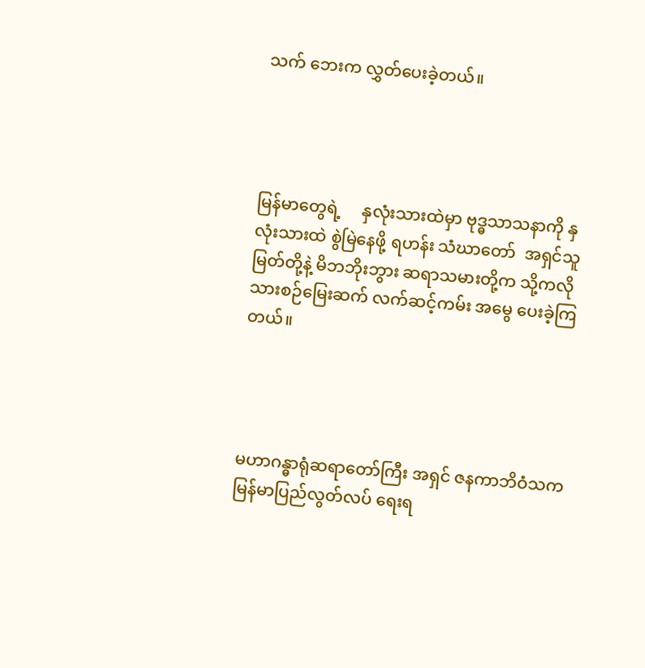သက် ဘေးက လွှတ်ပေးခဲ့တယ်။




မြန်မာတွေရဲ့     နှလုံးသားထဲမှာ ဗုဒ္ဓသာသနာကို နှလုံးသားထဲ စွဲမြဲနေဖို့ ရဟန်း သံဃာတော်  အရှင်သူမြတ်တို့နဲ့ မိဘဘိုးဘွား ဆရာသမားတို့က သို့ကလို သားစဉ်မြေးဆက် လက်ဆင့်ကမ်း အမွေ ပေးခဲ့ကြတယ်။




မဟာဂန္ဓာရုံဆရာတော်ကြီး အရှင် ဇနကာဘိဝံသက  မြန်မာပြည်လွတ်လပ် ရေးရ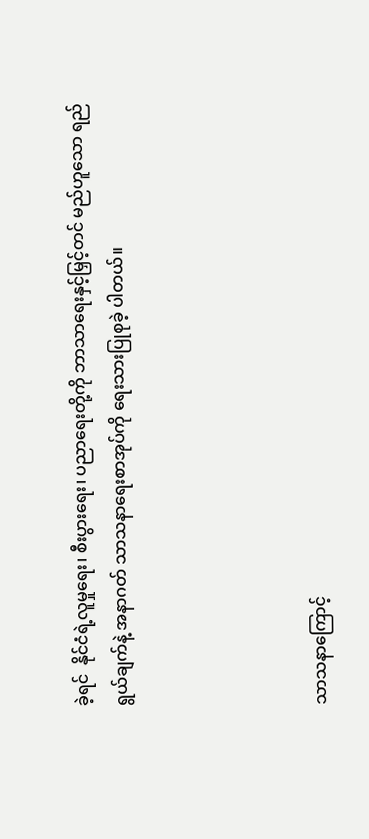ခဲ့ရင်  နိုင်ငံရဲ့လူမှုရေး၊ စီးပွားရေး၊ ပညာရေးတို့ကို ဘာသာရေးနှင့်မြှင့်တင် မည်ဟူသော ရည်ရွယ်ချက်နဲ့ အနာဂတ် သာသနာရေးစာအုပ်ကို ရေးသားပြုစုခဲ့ ပါတယ်။




သာသနာကြောင့်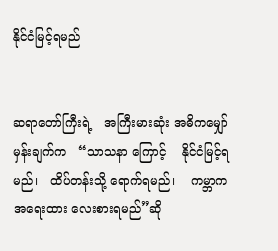နိုင်ငံမြင့်ရမည်


ဆရာတော်ကြီးရဲ့   အကြီးမားဆုံး အဓိကမျှော်မှန်းချက်က   “သာသနာ ကြောင့်    နိုင်ငံမြင့်ရမည်၊   ထိပ်တန်းသို့ ရောက်ရမည်၊    ကမ္ဘာကအရေးထား လေးစားရမည်”ဆို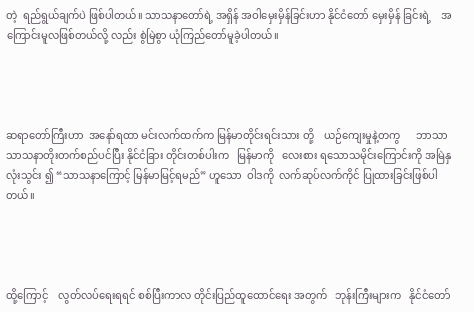တဲ့  ရည်ရွယ်ချက်ပဲ ဖြစ်ပါတယ်။ သာသနာတော်ရဲ့ အရှိန် အဝါမှေးမှိန်ခြင်းဟာ နိုင်ငံတော် မှေးမှိန် ခြင်းရဲ့    အကြောင်းမူလဖြစ်တယ်လို့ လည်း စွဲမြဲစွာ ယုံကြည်တော်မူခဲ့ပါတယ်။




ဆရာတော်ကြီးဟာ  အနော်ရထာ မင်းလက်ထက်က မြန်မာတိုင်းရင်းသား တို့    ယဉ်ကျေးမှုနဲ့တကွ      ဘာသာ သာသနာတိုးတက်စည်ပင်ပြီး နိုင်ငံခြား တိုင်းတစ်ပါးက   မြန်မာကို   လေးစား ရသောသမိုင်းကြောင်းကို အမြဲနှလုံးသွင်း ၍ “သာသနာကြောင့် မြန်မာမြင့်ရမည်” ဟူသော  ဝါဒကို  လက်ဆုပ်လက်ကိုင် ပြုထားခြင်းဖြစ်ပါတယ်။




ထို့ကြောင့်    လွတ်လပ်ရေးရရင် စစ်ပြီးကာလ တိုင်းပြည်ထူထောင်ရေး အတွက်   ဘုန်းကြီးများက   နိုင်ငံတော်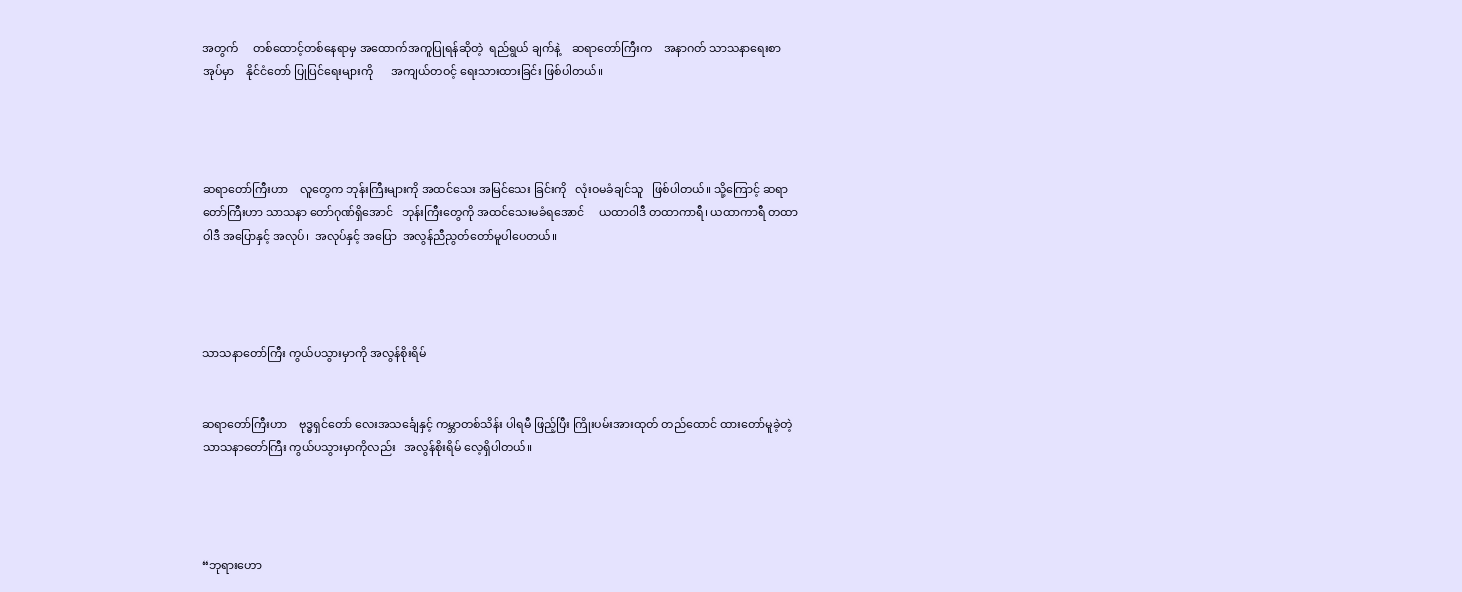အတွက်     တစ်ထောင့်တစ်နေရာမှ အထောက်အကူပြုရန်ဆိုတဲ့  ရည်ရွယ် ချက်နဲ့    ဆရာတော်ကြီးက    အနာဂတ် သာသနာရေးစာအုပ်မှာ    နိုင်ငံတော် ပြုပြင်ရေးများကို      အကျယ်တဝင့် ရေးသားထားခြင်း ဖြစ်ပါတယ်။




ဆရာတော်ကြီးဟာ    လူတွေက ဘုန်းကြီးများကို အထင်သေး အမြင်သေး ခြင်းကို   လုံးဝမခံချင်သူ   ဖြစ်ပါတယ်။ သို့ကြောင့် ဆရာတော်ကြီးဟာ သာသနာ တော်ဂုဏ်ရှိအောင်   ဘုန်းကြီးတွေကို အထင်သေးမခံရအောင်     ယထာဝါဒီ တထာကာရီ၊ ယထာကာရီ တထာဝါဒီ အပြောနှင့် အလုပ်၊  အလုပ်နှင့် အပြော  အလွန်ညီညွတ်တော်မူပါပေတယ်။




သာသနာတော်ကြီး ကွယ်ပသွားမှာကို အလွန်စိုးရိမ်


ဆရာတော်ကြီးဟာ    ဗုဒ္ဓရှင်တော် လေးအသင်္ချေနှင့် ကမ္ဘာတစ်သိန်း ပါရမီ ဖြည့်ပြီး ကြိုးပမ်းအားထုတ် တည်ထောင် ထားတော်မူခဲ့တဲ့    သာသနာတော်ကြီး ကွယ်ပသွားမှာကိုလည်း   အလွန်စိုးရိမ် လေ့ရှိပါတယ်။




“ဘုရားဟော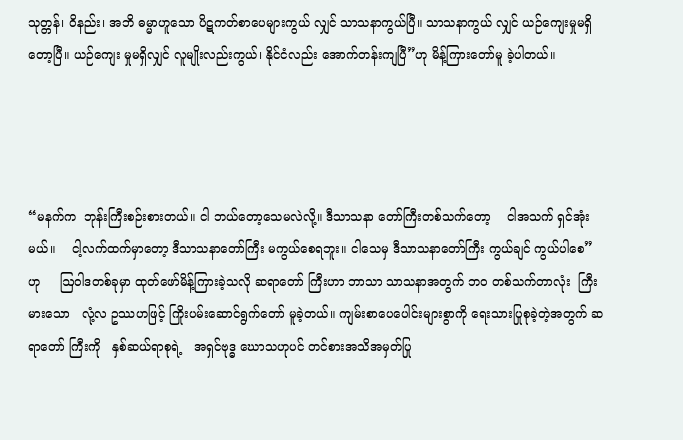သုတ္တန်၊ ဝိနည်း၊ အဘိ ဓမ္မာဟူသော ပိဋကတ်စာပေများကွယ် လျှင် သာသနာကွယ်ပြီ။ သာသနာကွယ် လျှင် ယဉ်ကျေးမှုမရှိတော့ပြီ။ ယဉ်ကျေး မှုမရှိလျှင် လူမျိုးလည်းကွယ်၊ နိုင်ငံလည်း အောက်တန်းကျပြီ”ဟု မိန့်ကြားတော်မူ ခဲ့ပါတယ်။




“မနက်က  ဘုန်းကြီးစဉ်းစားတယ်။ ငါ ဘယ်တော့သေမလဲလို့။ ဒီသာသနာ တော်ကြီးတစ်သက်တော့    ငါအသက် ရှင်အုံးမယ်။    ငါ့လက်ထက်မှာတော့ ဒီသာသနာတော်ကြီး မကွယ်စေရဘူး။ ငါသေမှ ဒီသာသနာတော်ကြီး ကွယ်ချင် ကွယ်ပါစေ”  ဟု     ဩဝါဒတစ်ခုမှာ ထုတ်ဖော်မိန့်ကြားခဲ့သလို ဆရာတော် ကြီးဟာ ဘာသာ သာသနာအတွက် ဘဝ တစ်သက်တာလုံး  ကြီးမားသော   လုံ့လ ဥဿဟဖြင့် ကြိုးပမ်းဆောင်ရွက်တော် မူခဲ့တယ်။ ကျမ်းစာပေပေါင်းများစွာကို ရေးသားပြုစုခဲ့တဲ့အတွက် ဆရာတော် ကြီးကို   နှစ်ဆယ်ရာစုရဲ့   အရှင်ဗုဒ္ဓ ဃောသဟုပင် တင်စားအသိအမှတ်ပြု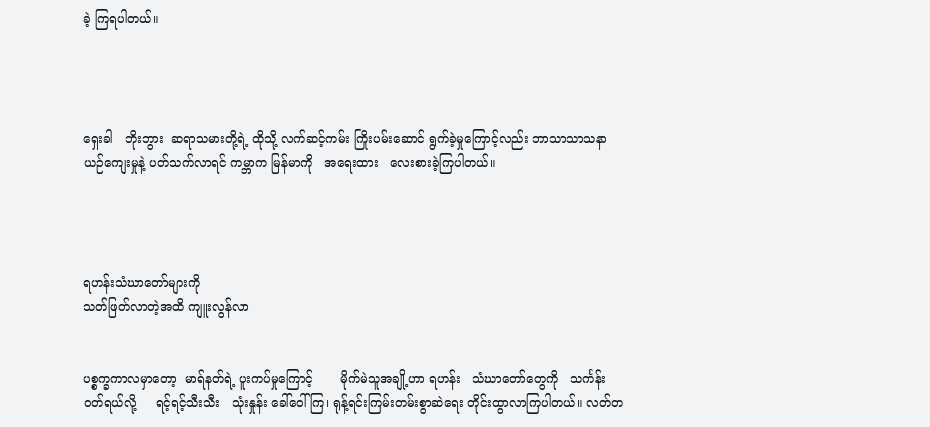ခဲ့ ကြရပါတယ်။




ရှေးခါ   ဘိုးဘွား  ဆရာသမားတို့ရဲ့ ထိုသို့ လက်ဆင့်ကမ်း ကြိုးပမ်းဆောင် ရွက်ခဲ့မှုကြောင့်လည်း ဘာသာသာသနာ ယဉ်ကျေးမှုနဲ့ ပတ်သက်လာရင် ကမ္ဘာက မြန်မာကို   အရေးထား   လေးစားခဲ့ကြပါတယ်။




ရဟန်းသံဃာတော်များကို
သတ်ဖြတ်လာတဲ့အထိ ကျူးလွန်လာ


ပစ္စက္ခကာလမှာတော့  မာရ်နတ်ရဲ့ ပူးကပ်မှုကြောင့်       မိုက်မဲသူအချို့ဟာ ရဟန်း   သံဃာတော်တွေကို   သင်္ကန်း ဝတ်ရယ်လို့     ရင့်ရင့်သီးသီး   သုံးနှုန်း ခေါ်ဝေါ်ကြ၊ ရုန့်ရင်းကြမ်းတမ်းစွာဆဲရေး တိုင်းထွာလာကြပါတယ်။ လတ်တ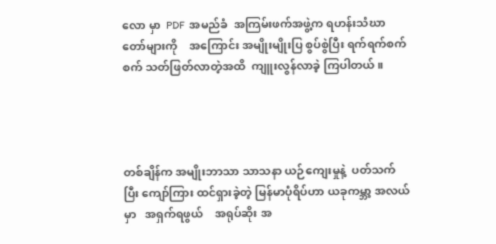လော မှာ  PDF  အမည်ခံ  အကြမ်းဖက်အဖွဲ့က ရဟန်းသံဃာတော်များကို    အကြောင်း အမျိုးမျိုးပြ စွပ်စွဲပြီး ရက်ရက်စက်စက် သတ်ဖြတ်လာတဲ့အထိ  ကျူးလွန်လာခဲ့ ကြပါတယ်။




တစ်ချိန်က အမျိုးဘာသာ သာသနာ ယဉ်ကျေးမှုနဲ့  ပတ်သက်ပြီး ကျော်ကြား ထင်ရှားခဲ့တဲ့ မြန်မာပုံရိပ်ဟာ ယခုကမ္ဘာ့ အလယ်မှာ   အရှက်ရဖွယ်    အရုပ်ဆိုး အ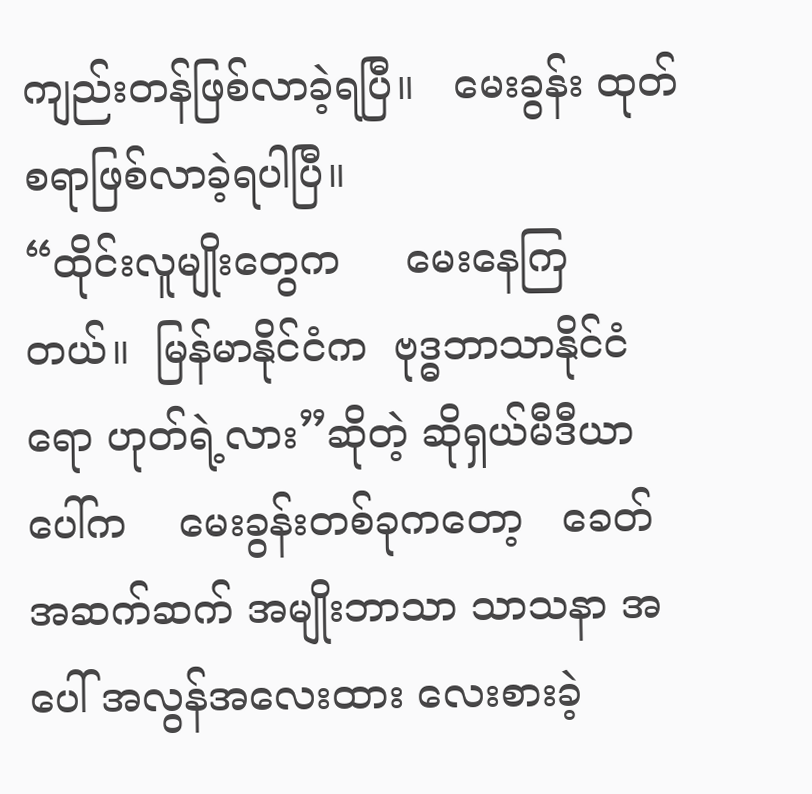ကျည်းတန်ဖြစ်လာခဲ့ရပြီ။   မေးခွန်း ထုတ်စရာဖြစ်လာခဲ့ရပါပြီ။
“ထိုင်းလူမျိုးတွေက     မေးနေကြ တယ်။  မြန်မာနိုင်ငံက  ဗုဒ္ဓဘာသာနိုင်ငံ ရော ဟုတ်ရဲ့လား”ဆိုတဲ့ ဆိုရှယ်မီဒီယာ ပေါ်က    မေးခွန်းတစ်ခုကတော့   ခေတ် အဆက်ဆက် အမျိုးဘာသာ သာသနာ အပေါ် အလွန်အလေးထား လေးစားခဲ့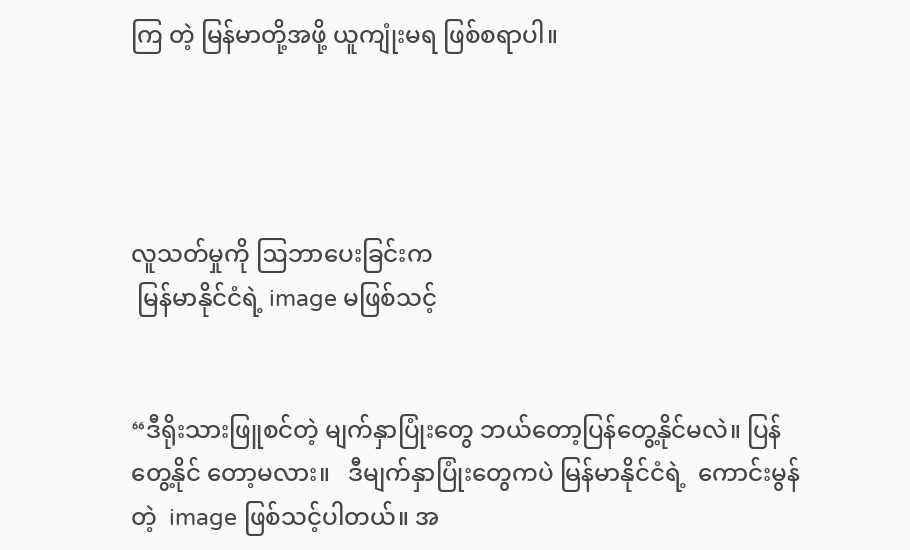ကြ တဲ့ မြန်မာတို့အဖို့ ယူကျုံးမရ ဖြစ်စရာပါ။




လူသတ်မှုကို ဩဘာပေးခြင်းက
 မြန်မာနိုင်ငံရဲ့ image မဖြစ်သင့်


“ဒီရိုးသားဖြူစင်တဲ့ မျက်နှာပြုံးတွေ ဘယ်တော့ပြန်တွေ့နိုင်မလဲ။ ပြန်တွေ့နိုင် တော့မလား။   ဒီမျက်နှာပြုံးတွေကပဲ မြန်မာနိုင်ငံရဲ့  ကောင်းမွန်တဲ့  image ဖြစ်သင့်ပါတယ်။ အ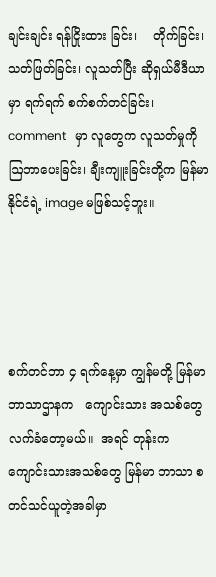ချင်းချင်း ရန်ငြိုးထား ခြင်း၊    တိုက်ခြင်း၊      သတ်ဖြတ်ခြင်း၊ လူသတ်ပြီး ဆိုရှယ်မီဒီယာမှာ ရက်ရက် စက်စက်တင်ခြင်း၊     comment   မှာ လူတွေက လူသတ်မှုကို ဩဘာပေးခြင်း၊ ချီးကျူးခြင်းတို့က မြန်မာနိုင်ငံရဲ့ image မဖြစ်သင့်ဘူး။




စက်တင်ဘာ ၄ ရက်နေ့မှာ ကျွန်မတို့ မြန်မာဘာသာဌာနက   ကျောင်းသား အသစ်တွေ  လက်ခံတော့မယ်။  အရင် တုန်းက ကျောင်းသားအသစ်တွေ မြန်မာ ဘာသာ စတင်သင်ယူတဲ့အခါမှာ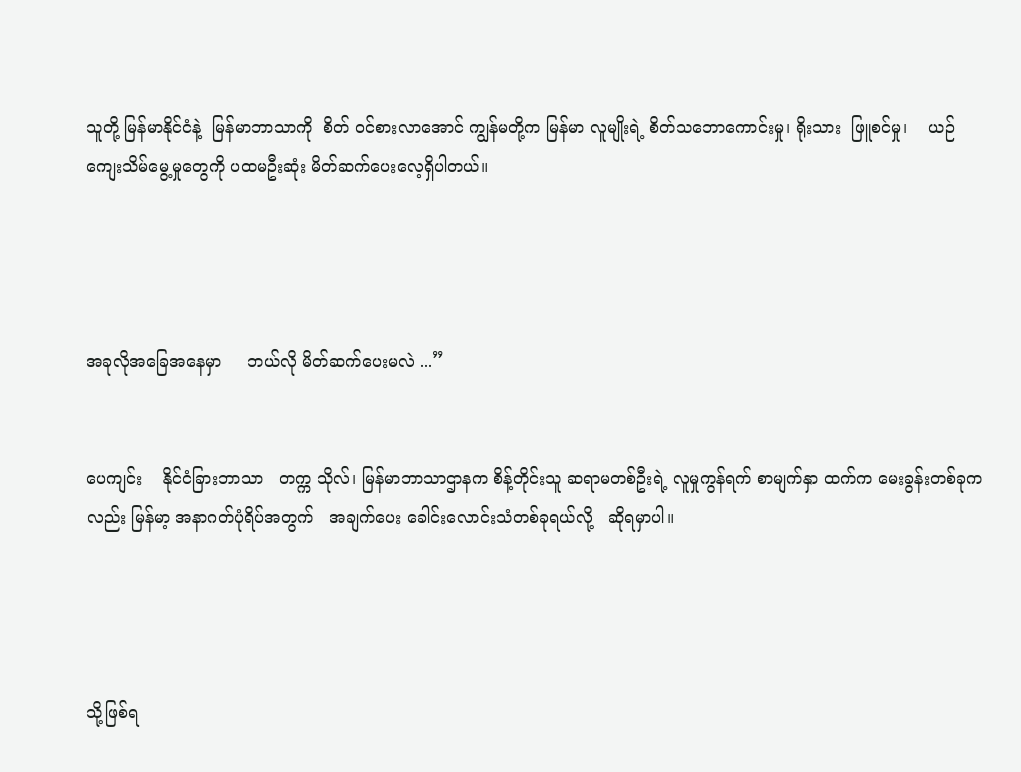သူတို့ မြန်မာနိုင်ငံနဲ့  မြန်မာဘာသာကို  စိတ် ဝင်စားလာအောင် ကျွန်မတို့က မြန်မာ လူမျိုးရဲ့ စိတ်သဘောကောင်းမှု၊ ရိုးသား  ဖြူစင်မှု၊    ယဉ်ကျေးသိမ်မွေ့မှုတွေကို ပထမဦးဆုံး မိတ်ဆက်ပေးလေ့ရှိပါတယ်။




အခုလိုအခြေအနေမှာ     ဘယ်လို မိတ်ဆက်ပေးမလဲ ...”


ပေကျင်း    နိုင်ငံခြားဘာသာ   တက္က သိုလ်၊ မြန်မာဘာသာဌာနက စိန့်တိုင်းသူ ဆရာမတစ်ဦးရဲ့ လူမှုကွန်ရက် စာမျက်နှာ ထက်က မေးခွန်းတစ်ခုကလည်း မြန်မာ့ အနာဂတ်ပုံရိပ်အတွက်   အချက်ပေး ခေါင်းလောင်းသံတစ်ခုရယ်လို့   ဆိုရမှာပါ။




သို့ဖြစ်ရ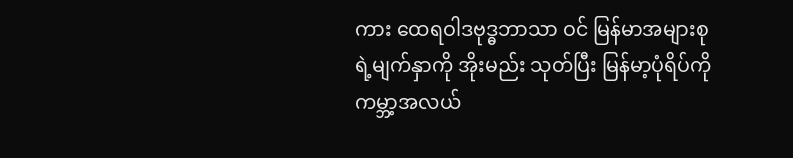ကား ထေရဝါဒဗုဒ္ဓဘာသာ ဝင် မြန်မာအများစုရဲ့မျက်နှာကို အိုးမည်း သုတ်ပြီး မြန်မာ့ပုံရိပ်ကို ကမ္ဘာ့အလယ်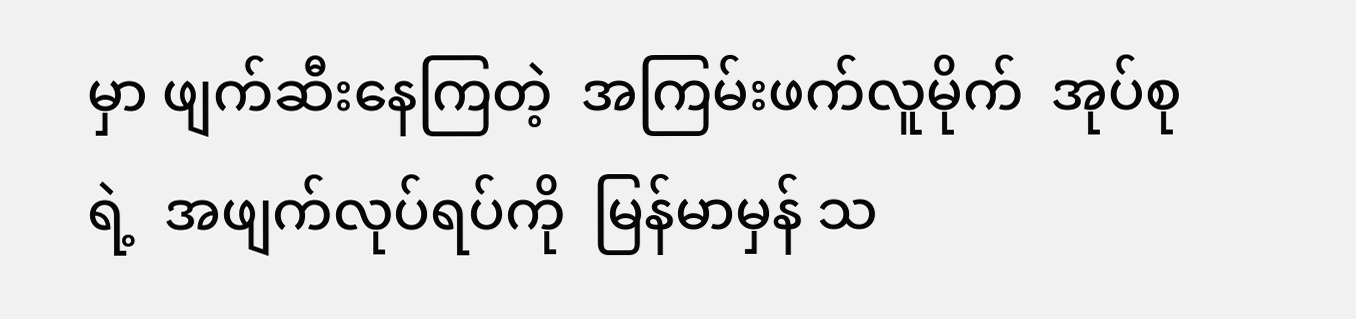မှာ ဖျက်ဆီးနေကြတဲ့  အကြမ်းဖက်လူမိုက်  အုပ်စုရဲ့  အဖျက်လုပ်ရပ်ကို  မြန်မာမှန် သ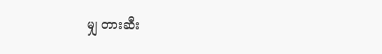မျှ တားဆီး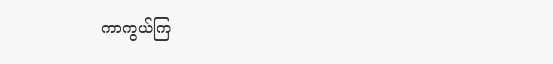ကာကွယ်ကြ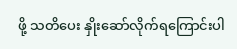ဖို့ သတိပေး နှိုးဆော်လိုက်ရကြောင်းပါ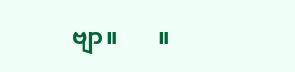ဗျာ။       ။